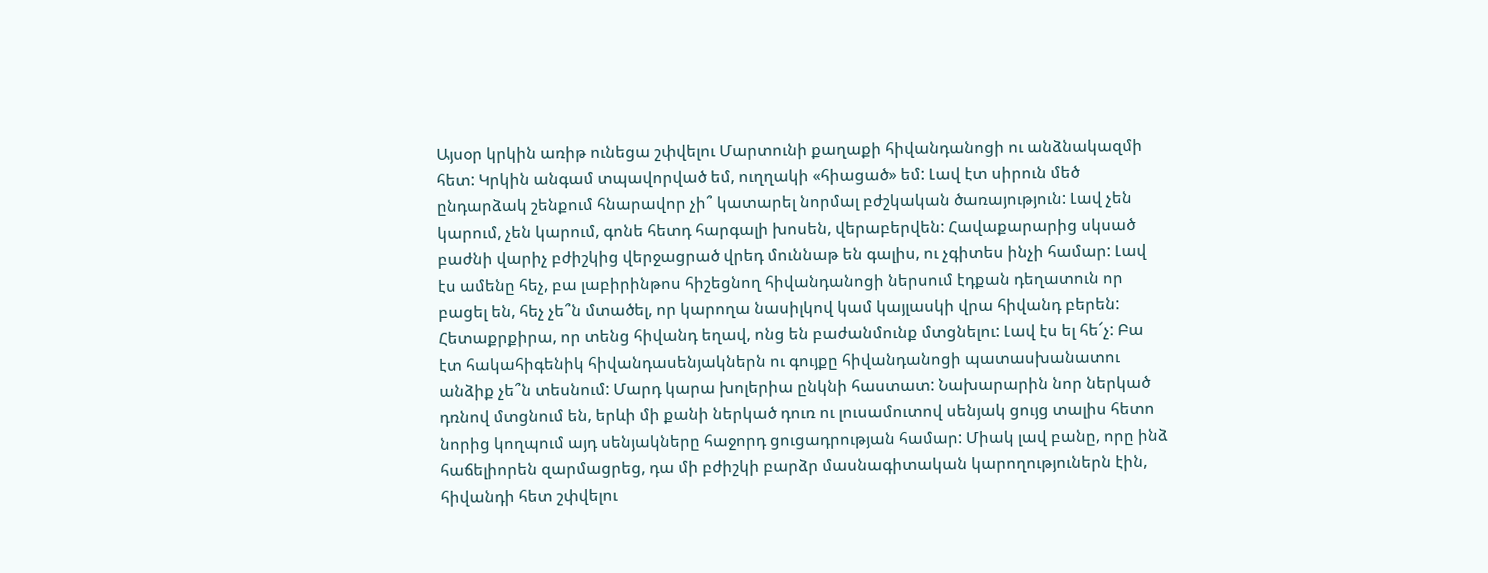Այսօր կրկին առիթ ունեցա շփվելու Մարտունի քաղաքի հիվանդանոցի ու անձնակազմի հետ: Կրկին անգամ տպավորված եմ, ուղղակի «հիացած» եմ: Լավ էտ սիրուն մեծ ընդարձակ շենքում հնարավոր չի՞ կատարել նորմալ բժշկական ծառայություն: Լավ չեն կարում, չեն կարում, գոնե հետդ հարգալի խոսեն, վերաբերվեն: Հավաքարարից սկսած բաժնի վարիչ բժիշկից վերջացրած վրեդ մուննաթ են գալիս, ու չգիտես ինչի համար: Լավ էս ամենը հեչ, բա լաբիրինթոս հիշեցնող հիվանդանոցի ներսում էդքան դեղատուն որ բացել են, հեչ չե՞ն մտածել, որ կարողա նասիլկով կամ կայլասկի վրա հիվանդ բերեն: Հետաքրքիրա, որ տենց հիվանդ եղավ, ոնց են բաժանմունք մտցնելու: Լավ էս ել հե՜չ: Բա էտ հակահիգենիկ հիվանդասենյակներն ու գույքը հիվանդանոցի պատասխանատու անձիք չե՞ն տեսնում: Մարդ կարա խոլերիա ընկնի հաստատ: Նախարարին նոր ներկած դռնով մտցնում են, երևի մի քանի ներկած դուռ ու լուսամուտով սենյակ ցույց տալիս հետո նորից կողպում այդ սենյակները հաջորդ ցուցադրության համար: Միակ լավ բանը, որը ինձ հաճելիորեն զարմացրեց, դա մի բժիշկի բարձր մասնագիտական կարողություներն էին, հիվանդի հետ շփվելու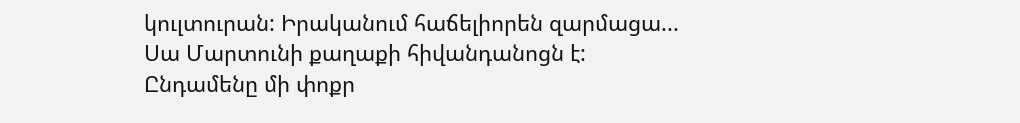կուլտուրան: Իրականում հաճելիորեն զարմացա...
Սա Մարտունի քաղաքի հիվանդանոցն է: Ընդամենը մի փոքր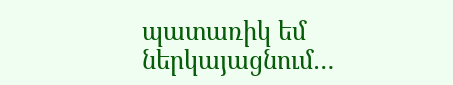պատառիկ եմ ներկայացնում…